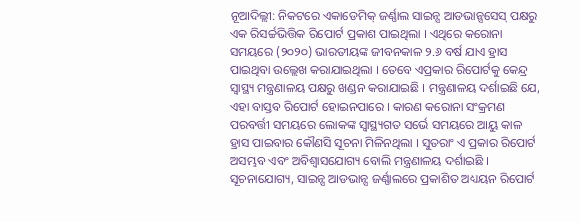ନୂଆଦିଲ୍ଲୀ: ନିକଟରେ ଏକାଡେମିକ୍ ଜର୍ଣ୍ଣାଲ ସାଇନ୍ସ ଆଡଭାନ୍ସସେସ୍ ପକ୍ଷରୁ ଏକ ରିସର୍ଚ୍ଚଭିତ୍ତିକ ରିପୋର୍ଟ ପ୍ରକାଶ ପାଇଥିଲା । ଏଥିରେ କରୋନା ସମୟରେ (୨୦୨୦) ଭାରତୀୟଙ୍କ ଜୀବନକାଳ ୨.୬ ବର୍ଷ ଯାଏ ହ୍ରାସ ପାଇଥିବା ଉଲ୍ଲେଖ କରାଯାଇଥିଲା । ତେବେ ଏପ୍ରକାର ରିପୋର୍ଟକୁ କେନ୍ଦ୍ର ସ୍ୱାସ୍ଥ୍ୟ ମନ୍ତ୍ରଣାଳୟ ପକ୍ଷରୁ ଖଣ୍ଡନ କରାଯାଇଛି । ମନ୍ତ୍ରଣାଳୟ ଦର୍ଶାଇଛି ଯେ, ଏହା ବାସ୍ତବ ରିପୋର୍ଟ ହୋଇନପାରେ । କାରଣ କରୋନା ସଂକ୍ରମଣ ପରବର୍ତ୍ତୀ ସମୟରେ ଲୋକଙ୍କ ସ୍ୱାସ୍ଥ୍ୟଗତ ସର୍ଭେ ସମୟରେ ଆୟୁ କାଳ ହ୍ରାସ ପାଇବାର କୌଣସି ସୂଚନା ମିଳିନଥିଲା । ସୁତରାଂ ଏ ପ୍ରକାର ରିପୋର୍ଟ ଅସମ୍ଭବ ଏବଂ ଅବିଶ୍ୱାସଯୋଗ୍ୟ ବୋଲି ମନ୍ତ୍ରଣାଳୟ ଦର୍ଶାଇଛି ।
ସୂଚନାଯୋଗ୍ୟ, ସାଇନ୍ସ ଆଡଭାନ୍ସ ଜର୍ଣ୍ଣାଲରେ ପ୍ରକାଶିତ ଅଧ୍ୟୟନ ରିପୋର୍ଟ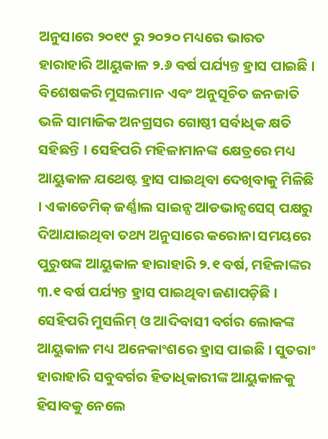ଅନୁସାରେ ୨୦୧୯ ରୁ ୨୦୨୦ ମଧ୍ୟରେ ଭାରତ ହାରାହାରି ଆୟୁକାଳ ୨.୬ ବର୍ଷ ପର୍ଯ୍ୟନ୍ତ ହ୍ରାସ ପାଇଛି । ବିଶେଷକରି ମୁସଲମାନ ଏବଂ ଅନୁସୂଚିତ ଜନଜାତି ଭଳି ସାମାଜିକ ଅନଗ୍ରସର ଗୋଷ୍ଠୀ ସର୍ବାଧିକ କ୍ଷତି ସହିଛନ୍ତି । ସେହିପରି ମହିଳାମାନଙ୍କ କ୍ଷେତ୍ରରେ ମଧ୍ୟ ଆୟୁକାଳ ଯଥେଷ୍ଟ ହ୍ରାସ ପାଇଥିବା ଦେଖିବାକୁ ମିଳିଛି । ଏକାଡେମିକ୍ ଜର୍ଣ୍ଣାଲ ସାଇନ୍ସ ଆଡଭାନ୍ସସେସ୍ ପକ୍ଷରୁ ଦିଆଯାଇଥିବା ତଥ୍ୟ ଅନୁସାରେ କରୋନା ସମୟରେ ପୁରୁଷଙ୍କ ଆୟୁକାଳ ହାରାହାରି ୨.୧ ବର୍ଷ, ମହିଳାଙ୍କର ୩.୧ ବର୍ଷ ପର୍ଯ୍ୟନ୍ତ ହ୍ରାସ ପାଇଥିବା ଜଣାପଡ଼ିଛି । ସେହିପରି ମୁସଲିମ୍ ଓ ଆଦିବାସୀ ବର୍ଗର ଲୋକଙ୍କ ଆୟୁକାଳ ମଧ୍ୟ ଅନେକାଂଶରେ ହ୍ରାସ ପାଇଛି । ସୁତରାଂ ହାରାହାରି ସବୁବର୍ଗର ହିତାଧିକାରୀଙ୍କ ଆୟୁକାଳକୁ ହିସାବକୁ ନେଲେ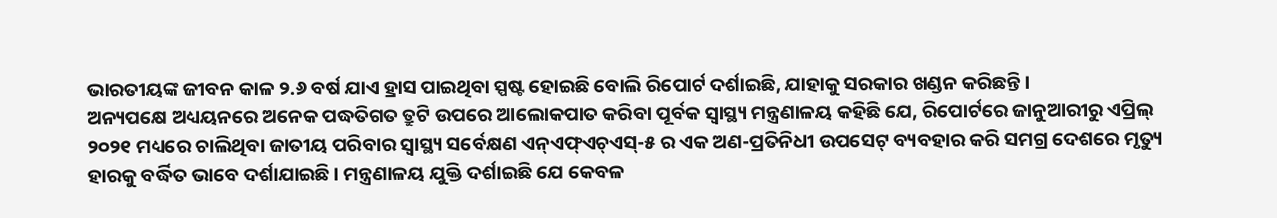ଭାରତୀୟଙ୍କ ଜୀବନ କାଳ ୨.୬ ବର୍ଷ ଯାଏ ହ୍ରାସ ପାଇଥିବା ସ୍ପଷ୍ଟ ହୋଇଛି ବୋଲି ରିପୋର୍ଟ ଦର୍ଶାଇଛି, ଯାହାକୁ ସରକାର ଖଣ୍ଡନ କରିଛନ୍ତି ।
ଅନ୍ୟପକ୍ଷେ ଅଧ୍ୟୟନରେ ଅନେକ ପଦ୍ଧତିଗତ ତ୍ରୁଟି ଉପରେ ଆଲୋକପାତ କରିବା ପୂର୍ବକ ସ୍ୱାସ୍ଥ୍ୟ ମନ୍ତ୍ରଣାଳୟ କହିଛି ଯେ, ରିପୋର୍ଟରେ ଜାନୁଆରୀରୁ ଏପ୍ରିଲ୍ ୨୦୨୧ ମଧ୍ୟରେ ଚାଲିଥିବା ଜାତୀୟ ପରିବାର ସ୍ୱାସ୍ଥ୍ୟ ସର୍ବେକ୍ଷଣ ଏନ୍ଏଫ୍ଏଚ୍ଏସ୍-୫ ର ଏକ ଅଣ-ପ୍ରତିନିଧୀ ଉପସେଟ୍ ବ୍ୟବହାର କରି ସମଗ୍ର ଦେଶରେ ମୃତ୍ୟୁ ହାରକୁ ବର୍ଦ୍ଧିତ ଭାବେ ଦର୍ଶାଯାଇଛି । ମନ୍ତ୍ରଣାଳୟ ଯୁକ୍ତି ଦର୍ଶାଇଛି ଯେ କେବଳ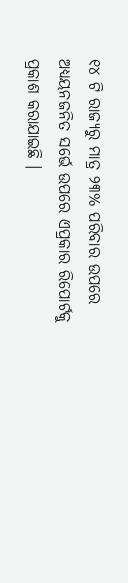୧୪ ଟି ରାଜ୍ୟରୁ ମାତ୍ର ୨୩% ପରିବାର ଉପରେ ଅଧ୍ୟୟନଜନିତ ସର୍ଭେ ଉପରେ ଏପ୍ରକାର ରିପୋର୍ଟକୁ ପ୍ରକାଶ କରାଯାଇଛି ।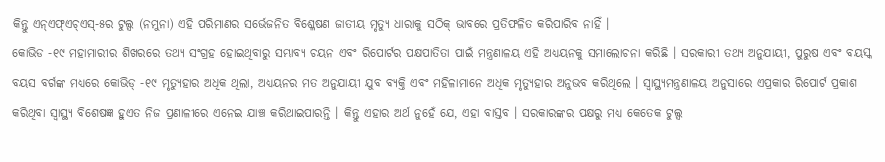କିନ୍ତୁ ଏନ୍ଏଫ୍ଏଚ୍ଏସ୍-୫ର ଟୁଲ୍ସ (ନମୁନା) ଏହି ପରିମାଣର ସର୍ଭେଜନିତ ବିଶ୍ଳେଷଣ ଜାତୀୟ ମୃତ୍ୟୁ ଧାରାକୁ ସଠିକ୍ ଭାବରେ ପ୍ରତିଫଳିତ କରିପାରିବ ନାହିଁ ।
କୋଭିଡ -୧୯ ମହାମାରୀର ଶିଖରରେ ତଥ୍ୟ ସଂଗ୍ରହ ହୋଇଥିବାରୁ ସମ୍ଭାବ୍ୟ ଚୟନ ଏବଂ ରିପୋର୍ଟର ପକ୍ଷପାତିତା ପାଇଁ ମନ୍ତ୍ରଣାଳୟ ଏହି ଅଧ୍ୟୟନକୁ ସମାଲୋଚନା କରିଛି । ସରକାରୀ ତଥ୍ୟ ଅନୁଯାୟୀ, ପୁରୁଷ ଏବଂ ବୟସ୍କ ବୟସ ବର୍ଗଙ୍କ ମଧ୍ୟରେ କୋଭିଡ୍ -୧୯ ମୃତ୍ୟୁହାର ଅଧିକ ଥିଲା, ଅଧ୍ୟୟନର ମତ ଅନୁଯାୟୀ ଯୁବ ବ୍ୟକ୍ତି ଏବଂ ମହିଳାମାନେ ଅଧିକ ମୃତ୍ୟୁହାର ଅନୁଭବ କରିଥିଲେ । ସ୍ୱାସ୍ଥ୍ୟମନ୍ତ୍ରଣାଳୟ ଅନୁସାରେ ଏପ୍ରକାର ରିପୋର୍ଟ ପ୍ରକାଶ କରିଥିବା ସ୍ୱାସ୍ଥ୍ୟ ବିଶେଷଜ୍ଞ ହୁଏତ ନିଜ ପ୍ରଣାଳୀରେ ଏନେଇ ଯାଞ୍ଚ କରିଥାଇପାରନ୍ତି । କିନ୍ତୁ ଏହାର ଅର୍ଥ ନୁହେଁ ଯେ, ଏହା ବାସ୍ତବ । ସରକାରଙ୍କର ପକ୍ଷରୁ ମଧ୍ୟ କେତେକ ଟୁଲ୍ସ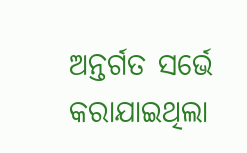ଅନ୍ତର୍ଗତ ସର୍ଭେ କରାଯାଇଥିଲା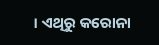। ଏଥିରୁ କରୋନା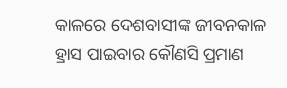କାଳରେ ଦେଶବାସୀଙ୍କ ଜୀବନକାଳ ହ୍ରାସ ପାଇବାର କୌଣସି ପ୍ରମାଣ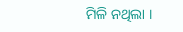ମିଳି ନଥିଲା ।